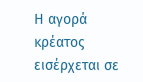Η αγορά κρέατος εισέρχεται σε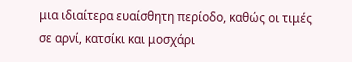μια ιδιαίτερα ευαίσθητη περίοδο, καθώς οι τιμές σε αρνί, κατσίκι και μοσχάρι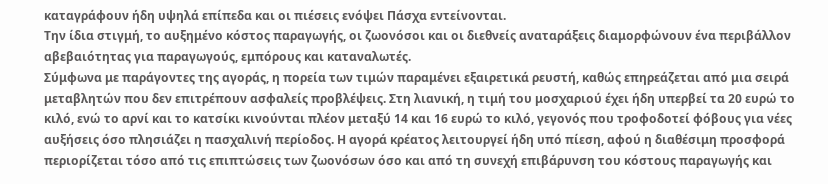καταγράφουν ήδη υψηλά επίπεδα και οι πιέσεις ενόψει Πάσχα εντείνονται.
Την ίδια στιγμή, το αυξημένο κόστος παραγωγής, οι ζωονόσοι και οι διεθνείς αναταράξεις διαμορφώνουν ένα περιβάλλον αβεβαιότητας για παραγωγούς, εμπόρους και καταναλωτές.
Σύμφωνα με παράγοντες της αγοράς, η πορεία των τιμών παραμένει εξαιρετικά ρευστή, καθώς επηρεάζεται από μια σειρά μεταβλητών που δεν επιτρέπουν ασφαλείς προβλέψεις. Στη λιανική, η τιμή του μοσχαριού έχει ήδη υπερβεί τα 20 ευρώ το κιλό, ενώ το αρνί και το κατσίκι κινούνται πλέον μεταξύ 14 και 16 ευρώ το κιλό, γεγονός που τροφοδοτεί φόβους για νέες αυξήσεις όσο πλησιάζει η πασχαλινή περίοδος. Η αγορά κρέατος λειτουργεί ήδη υπό πίεση, αφού η διαθέσιμη προσφορά περιορίζεται τόσο από τις επιπτώσεις των ζωονόσων όσο και από τη συνεχή επιβάρυνση του κόστους παραγωγής και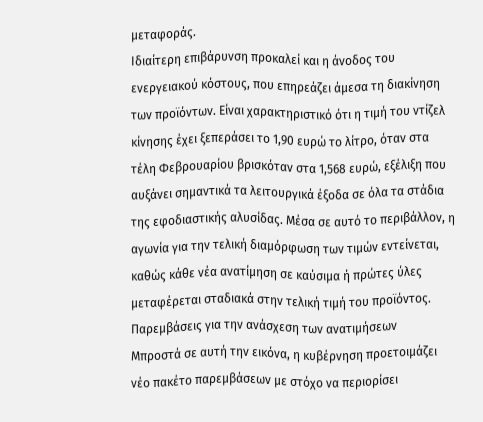μεταφοράς.
Ιδιαίτερη επιβάρυνση προκαλεί και η άνοδος του ενεργειακού κόστους, που επηρεάζει άμεσα τη διακίνηση των προϊόντων. Είναι χαρακτηριστικό ότι η τιμή του ντίζελ κίνησης έχει ξεπεράσει το 1,90 ευρώ το λίτρο, όταν στα τέλη Φεβρουαρίου βρισκόταν στα 1,568 ευρώ, εξέλιξη που αυξάνει σημαντικά τα λειτουργικά έξοδα σε όλα τα στάδια της εφοδιαστικής αλυσίδας. Μέσα σε αυτό το περιβάλλον, η αγωνία για την τελική διαμόρφωση των τιμών εντείνεται, καθώς κάθε νέα ανατίμηση σε καύσιμα ή πρώτες ύλες μεταφέρεται σταδιακά στην τελική τιμή του προϊόντος.
Παρεμβάσεις για την ανάσχεση των ανατιμήσεων
Μπροστά σε αυτή την εικόνα, η κυβέρνηση προετοιμάζει νέο πακέτο παρεμβάσεων με στόχο να περιορίσει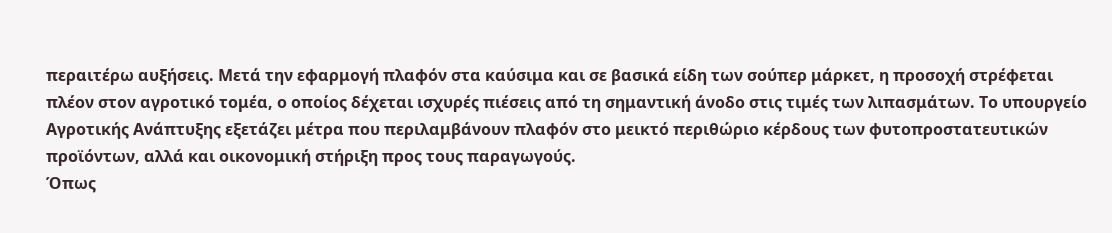περαιτέρω αυξήσεις. Μετά την εφαρμογή πλαφόν στα καύσιμα και σε βασικά είδη των σούπερ μάρκετ, η προσοχή στρέφεται πλέον στον αγροτικό τομέα, ο οποίος δέχεται ισχυρές πιέσεις από τη σημαντική άνοδο στις τιμές των λιπασμάτων. Το υπουργείο Αγροτικής Ανάπτυξης εξετάζει μέτρα που περιλαμβάνουν πλαφόν στο μεικτό περιθώριο κέρδους των φυτοπροστατευτικών προϊόντων, αλλά και οικονομική στήριξη προς τους παραγωγούς.
Όπως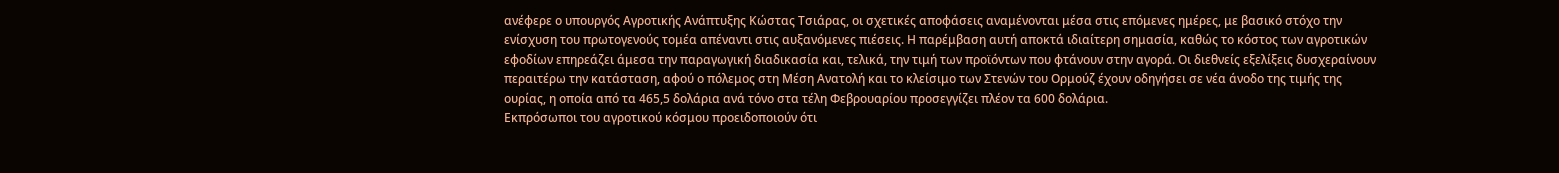ανέφερε ο υπουργός Αγροτικής Ανάπτυξης Κώστας Τσιάρας, οι σχετικές αποφάσεις αναμένονται μέσα στις επόμενες ημέρες, με βασικό στόχο την ενίσχυση του πρωτογενούς τομέα απέναντι στις αυξανόμενες πιέσεις. Η παρέμβαση αυτή αποκτά ιδιαίτερη σημασία, καθώς το κόστος των αγροτικών εφοδίων επηρεάζει άμεσα την παραγωγική διαδικασία και, τελικά, την τιμή των προϊόντων που φτάνουν στην αγορά. Οι διεθνείς εξελίξεις δυσχεραίνουν περαιτέρω την κατάσταση, αφού ο πόλεμος στη Μέση Ανατολή και το κλείσιμο των Στενών του Ορμούζ έχουν οδηγήσει σε νέα άνοδο της τιμής της ουρίας, η οποία από τα 465,5 δολάρια ανά τόνο στα τέλη Φεβρουαρίου προσεγγίζει πλέον τα 600 δολάρια.
Εκπρόσωποι του αγροτικού κόσμου προειδοποιούν ότι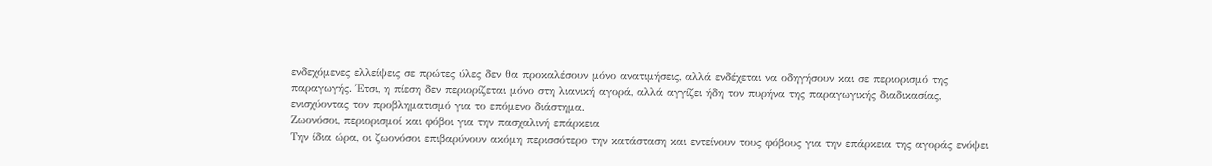ενδεχόμενες ελλείψεις σε πρώτες ύλες δεν θα προκαλέσουν μόνο ανατιμήσεις, αλλά ενδέχεται να οδηγήσουν και σε περιορισμό της παραγωγής. Έτσι, η πίεση δεν περιορίζεται μόνο στη λιανική αγορά, αλλά αγγίζει ήδη τον πυρήνα της παραγωγικής διαδικασίας, ενισχύοντας τον προβληματισμό για το επόμενο διάστημα.
Ζωονόσοι, περιορισμοί και φόβοι για την πασχαλινή επάρκεια
Την ίδια ώρα, οι ζωονόσοι επιβαρύνουν ακόμη περισσότερο την κατάσταση και εντείνουν τους φόβους για την επάρκεια της αγοράς ενόψει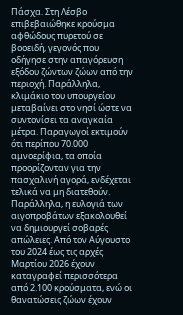Πάσχα. Στη Λέσβο επιβεβαιώθηκε κρούσμα αφθώδους πυρετού σε βοοειδή, γεγονός που οδήγησε στην απαγόρευση εξόδου ζώντων ζώων από την περιοχή. Παράλληλα, κλιμάκιο του υπουργείου μεταβαίνει στο νησί ώστε να συντονίσει τα αναγκαία μέτρα. Παραγωγοί εκτιμούν ότι περίπου 70.000 αμνοερίφια, τα οποία προορίζονταν για την πασχαλινή αγορά, ενδέχεται τελικά να μη διατεθούν.
Παράλληλα, η ευλογιά των αιγοπροβάτων εξακολουθεί να δημιουργεί σοβαρές απώλειες. Από τον Αύγουστο του 2024 έως τις αρχές Μαρτίου 2026 έχουν καταγραφεί περισσότερα από 2.100 κρούσματα, ενώ οι θανατώσεις ζώων έχουν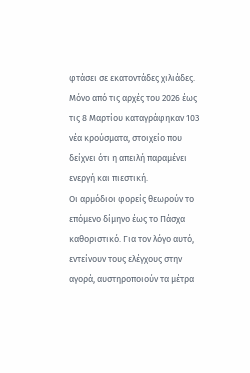φτάσει σε εκατοντάδες χιλιάδες. Μόνο από τις αρχές του 2026 έως τις 8 Μαρτίου καταγράφηκαν 103 νέα κρούσματα, στοιχείο που δείχνει ότι η απειλή παραμένει ενεργή και πιεστική.
Οι αρμόδιοι φορείς θεωρούν το επόμενο δίμηνο έως το Πάσχα καθοριστικό. Για τον λόγο αυτό, εντείνουν τους ελέγχους στην αγορά, αυστηροποιούν τα μέτρα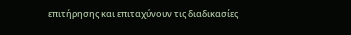επιτήρησης και επιταχύνουν τις διαδικασίες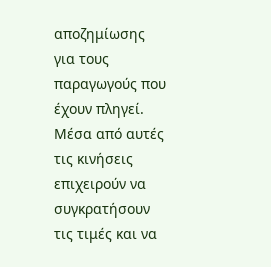αποζημίωσης για τους παραγωγούς που έχουν πληγεί. Μέσα από αυτές τις κινήσεις επιχειρούν να συγκρατήσουν τις τιμές και να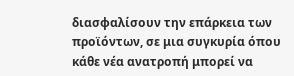διασφαλίσουν την επάρκεια των προϊόντων, σε μια συγκυρία όπου κάθε νέα ανατροπή μπορεί να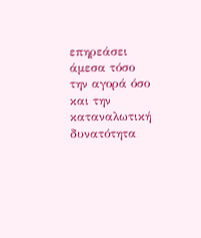επηρεάσει άμεσα τόσο την αγορά όσο και την καταναλωτική δυνατότητα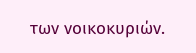των νοικοκυριών.